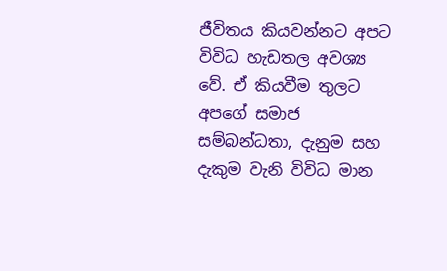ජීවිතය කියවන්නට අපට විවිධ හැඩතල අවශ්‍ය වේ. ඒ කියවීම තුලට අපගේ සමාජ සම්බන්ධතා, දැනුම සහ දැකුම වැනි විවිධ මාන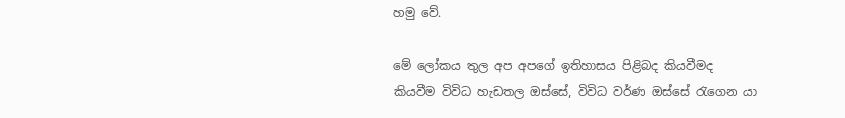හමු වේ.

මේ ලෝකය තුල අප අපගේ ඉතිහාසය පිළිබද කියවීමද කියවීම විවිධ හැඩතල ඔස්සේ, විවිධ වර්ණ ඔස්සේ රැගෙන යා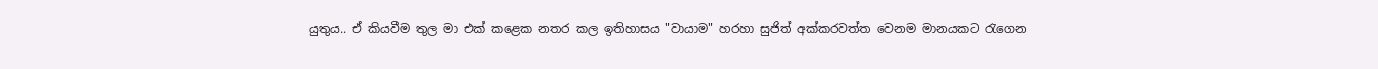යුතුය.. ඒ කියවීම තුල මා එක් කළෙක නතර කල ඉතිහාසය "වායාම" හරහා සුජිත් අක්කරවත්ත වෙනම මානයකට රැගෙන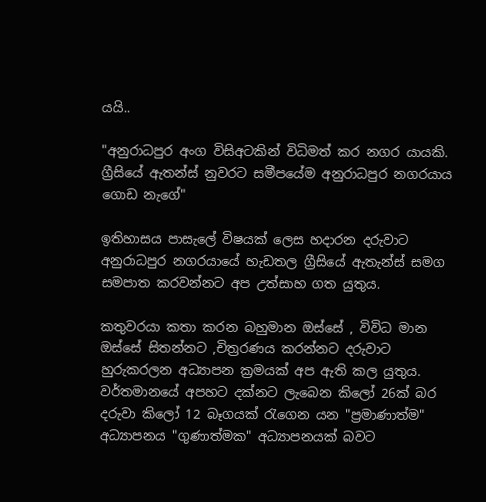යයි..

"අනුරාධපුර අංග විසිඅටකින් විධිමත් කර නගර යායකි. ග්‍රීසියේ ඇතන්ස් නුවරට සමීපයේම අනුරාධපුර නගරයාය ගොඩ නැගේ"

ඉතිහාසය පාසැලේ විෂයක් ලෙස හදාරන දරුවාට අනුරාධපුර නගරයායේ හැඩතල ග්‍රීසියේ ඇතැන්ස් සමග සමපාත කරවන්නට අප උත්සාහ ගත යුතුය.

කතුවරයා කතා කරන බහුමාන ඔස්සේ , විවිධ මාන ඔස්සේ සිතන්නට ,චිත්‍රරණය කරන්නට දරුවාට හුරුකරලන අධ්‍යාපන ක්‍රමයක් අප ඇති කල යුතුය. වර්තමානයේ අපහට දක්නට ලැබෙන කිලෝ 26ක් බර දරුවා කිලෝ 12 බෑගයක් රැගෙන යන "ප්‍රමාණාත්ම" අධ්‍යාපනය "ගුණාත්මක" අධ්‍යාපනයක් බවට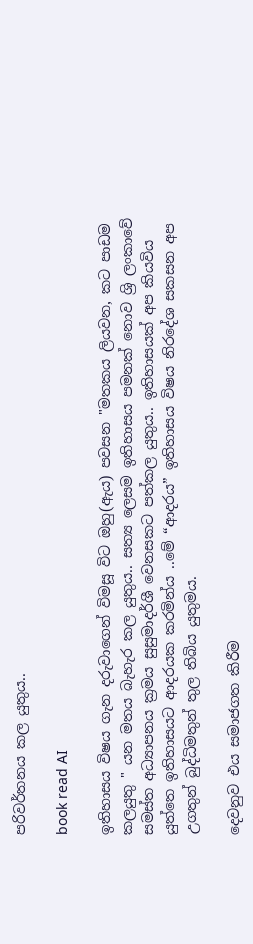පරිවර්තනය කල යුතුය..

book read AI

ඉතිහාසය විෂය ගැන දරුවාගෙන් විමසූ විට ඔහු(ඇය) පවසන "මතකය ලියවන, කට පාඩම කලයුතු " යන මතය බැහැර කල යුතුය.. සත්‍ය ලෙසම ඉතිහාසය පමනක් නොව ශ්‍රි ලංකාවේ සමස්ත අධ්‍යාපනය ක්‍රමය සුසුමාදර්ශී වෙනසකට පත්කල යුතුය.. ඉතිහාසයක් අප කියවිය යුත්තෙ ඉතිහාසයට ආදරයක කරමින්ය ..මේ “ආදරය” ඉතිහාසය විෂය නිරදේශ සකසන අප උගතුන් බුද්ධිමතුන් තුල තිබිය යුතුමය.

දෙවනුව එය සමාජගත කිරීම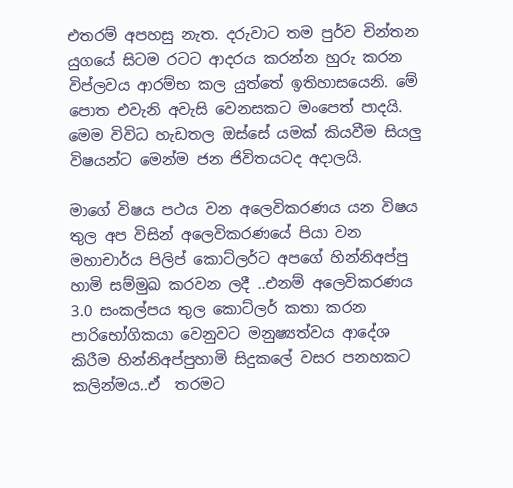එතරම් අපහසු නැත. දරුවාට තම පුර්ව චින්තන යුගයේ සිටම රටට ආදරය කරන්න හුරු කරන විප්ලවය ආරම්භ කල යුත්තේ ඉතිහාසයෙනි. මේ පොත එවැනි අවැසි වෙනසකට මංපෙත් පාදයි. මෙම විවිධ හැඩතල ඔස්සේ යමක් කියවීම සියලු විෂයන්‍ට මෙන්ම ජන ජිවිතයටද අදාලයි.

මාගේ විෂය පථය වන අලෙවිකරණය යන විෂය තුල අප විසින් අලෙවිකරණයේ පියා වන මහාචාර්ය පිලිප් කොට්ලර්ට අපගේ හින්නිඅප්පු හාමි සම්මුඛ කරවන ලදී ..එනම් අලෙවිකරණය 3.0 සංකල්පය තුල කොට්ලර් කතා කරන පාරිභෝගිකයා වෙනුවට මනුෂ්‍යත්වය ආදේශ කිරීම හින්නිඅප්පුහාමි සිදුකලේ වසර පනහකට කලින්මය..ඒ  තරමට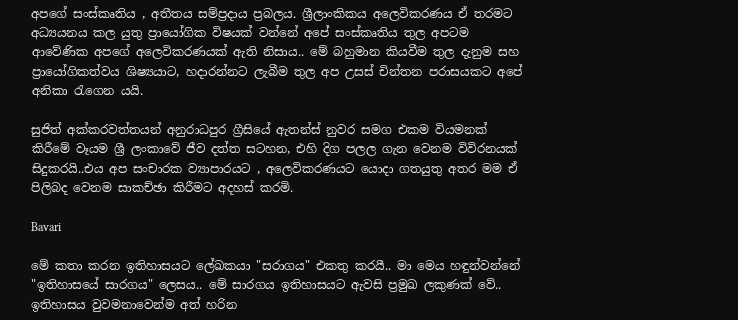අපගේ සංස්කෘතිය , අතීතය සම්ප්‍රදාය ප්‍රබලය. ශ්‍රීලාංකිකය අලෙවිකරණය ඒ තරමට අධ්‍යයනය කල යුතු ප්‍රායෝගික විෂයක් වන්නේ අපේ සංස්කෘතිය තුල අපටම ආවේණික අපගේ අලෙවිකරණයක් ඇති නිසාය.. මේ බහුමාන කියවීම තුල දැනුම සහ ප්‍රායෝගිකත්වය ශිෂ්‍යයාට, හදාරන්නට ලැබීම තුල අප උසස් චින්තන පරාසයකට අපේ අනිකා රැගෙන යයි.

සුජිත් අක්කරවත්තයන් අනුරාධපුර ග්‍රීසියේ ඇතන්ස් නුවර සමග එකම වියමනක් කිරීමේ වෑයම ශ්‍රී ලංකාවේ ජීව දත්ත සටහන, එහි දිග පලල ගැන වෙනම විවිරනයක් සිදුකරයි..එය අප සංචාරක ව්‍යාපාරයට , අලෙවිකරණයට යොදා ගතයුතු අතර මම ඒ පිලිබද වෙනම සාකච්ඡා කිරීමට අදහස් කරමි.

Bavari

මේ කතා කරන ඉතිහාසයට ලේඛකයා "සරාගය" එකතු කරයී.. මා මෙය හඳුන්වන්නේ "ඉතිහාසයේ සාරගය" ලෙසය.. මේ සාරගය ඉතිහාසයට ඇවසි ප්‍රමුඛ ලකුණක් වේ.. ඉතිහාසය වුවමනාවෙන්ම අත් හරින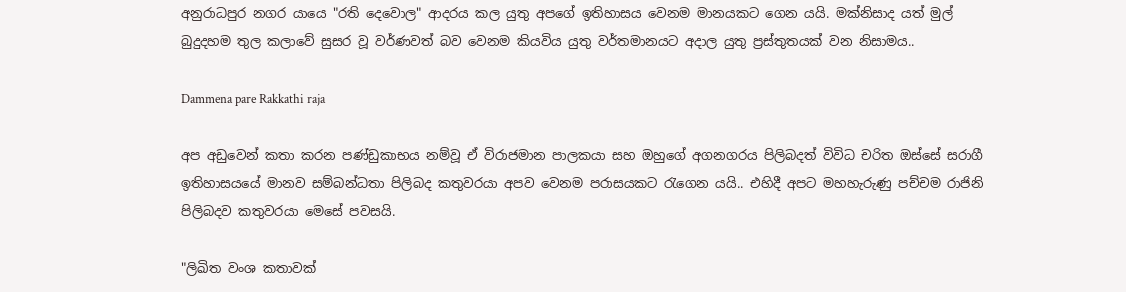අනුරාධපුර නගර යායෙ "රති දෙවොල" ආදරය කල යුතු අපගේ ඉතිහාසය වෙනම මානයකට ගෙන යයි. මක්නිසාද යත් මුල් බුදුදහම තුල කලාවේ සුසර වූ වර්ණවත් බව වෙනම කියවිය යුතු වර්තමානයට අදාල යුතු ප්‍රස්තුතයක් වන නිසාමය..

Dammena pare Rakkathi raja

අප අඩුවෙන් කතා කරන පණ්ඩුකාභය නම්වූ ඒ විරාජමාන පාලකයා සහ ඔහුගේ අගනගරය පිලිබදත් විවිධ චරිත ඔස්සේ සරාගී ඉතිහාසයයේ මානව සම්බන්ධතා පිලිබද කතුවරයා අපව වෙනම පරාසයකට රැගෙන යයි.. එහිදී අපට මහහැරුණු පච්චම රාජිනි පිලිබදව කතුවරයා මෙසේ පවසයි.

"ලිඛිත වංශ කතාවක්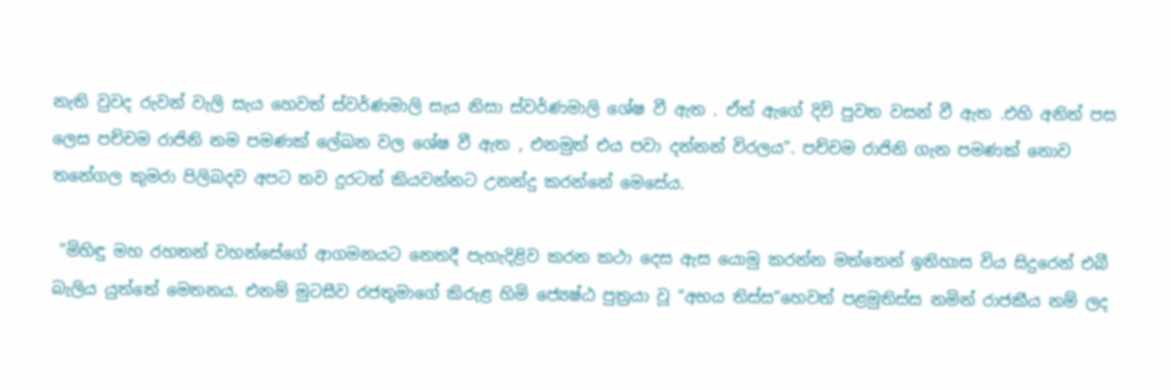නැති වුවද රුවන් වැලි සැය හෙවත් ස්වර්ණමාලි සැය නිසා ස්වර්ණමාලි ශේෂ වී ඇත . ඒත් ඇගේ දිවි පුවත වසන් වී ඇත .එහි අනිත් පස ලෙස පච්චම රාජිනි නම පමණක් ලේඛන වල ශේෂ වී ඇත , එනමුත් එය පවා දන්නන් විරලය". පච්චම රාජිනි ගැන පමණක් නොව තනේගල කුමරා පිලිබදව අපට තව දුරටත් කියවන්නට උනන්දු කරන්නේ මෙසේය.

 "මිහිඳු මහ රහතන් වහන්සේගේ ආගමනයට නෙතදී පැහැදිළිව කරන කථා දෙස ඇස යොමු කරන්න මත්තෙන් ඉතිහාස විය සිදුරෙන් එබී බැලිය යුත්තේ මෙතනය. එනම් මුටසීව රජතුමාගේ කිරුළ හිමි ජ්‍යෙෂ්ඨ පුත්‍රයා වූ “අභය තිස්ස”හෙවත් පළමුතිස්ස නමින් රාජකීය නම් ලද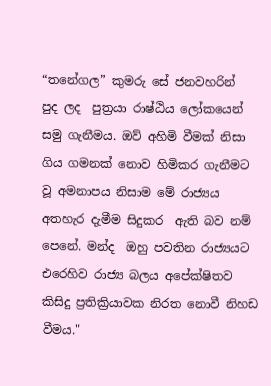“තනේගල” කුමරු සේ ජනවහරින්  පුද ලද  පුත්‍රයා රාෂ්ඨිය ලෝකයෙන් සමු ගැනීමය. ඔව් අහිමි වීමක් නිසා ගිය ගමනක් නොව හිමිකර ගැනීමට වූ අමනාපය නිසාම මේ රාජ්‍යය අතහැර දැමීම සිදුකර  ඇති බව නම් පෙනේ. මන්ද  ඔහු පවතින රාජ්‍යයට එරෙහිව රාජ්‍ය බලය අපේක්ෂිතව කිසිදු ප්‍රතික්‍රියාවක නිරත නොවී නිහඩ වීමය."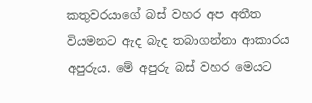කතුවරයාගේ බස් වහර අප අතීත වියමනට ඇද බැද තබාගන්නා ආකාරය අපුරුය. මේ අපුරු බස් වහර මෙයට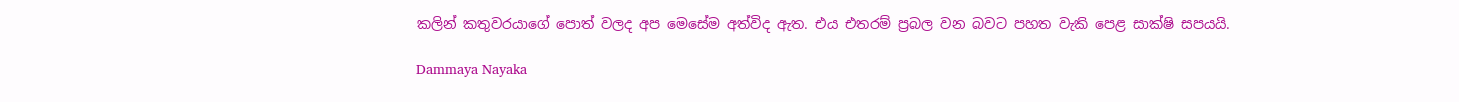කලින් කතුවරයාගේ පොත් වලද අප මෙසේම අත්විද ඇත. එය එතරම් ප්‍රබල වන බවට පහත වැකි පෙළ සාක්ෂි සපයයි.

Dammaya Nayaka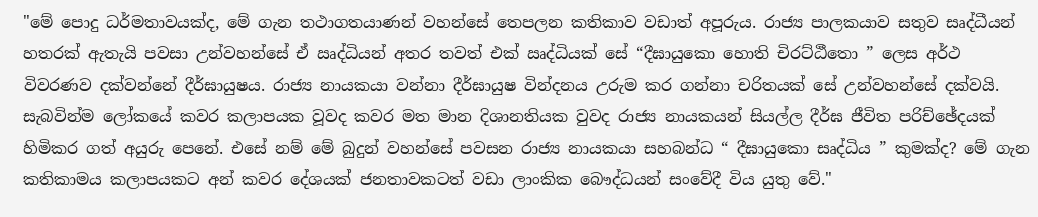"මේ පොදු ධර්මතාවයක්ද, මේ ගැන තථාගතයාණන් වහන්සේ තෙපලන කතිකාව වඩාත් අපූරුය. රාජ්‍ය පාලකයාව සතුව සෘද්ධීයන් හතරක් ඇතැයි පවසා උන්වහන්සේ ඒ ඍද්ධියන් අතර තවත් එක් ඍද්ධියක් සේ “දීඝායුකො හොති චිරට්ඨීතො ” ලෙස අර්ථ විවරණව දක්වන්නේ දීර්ඝායුෂය. රාජ්‍ය නායකයා වන්නා දීර්ඝායුෂ වින්දනය උරුම කර ගන්නා චරිතයක් සේ උන්වහන්සේ දක්වයි. සැබවින්ම ලෝකයේ කවර කලාපයක වූවද කවර මත මාන දිශානතියක වුවද රාජ්‍ය නායකයන් සියල්ල දීර්ඝ ජීවිත පරිච්ඡේදයක් හිමිකර ගත් අයුරු පෙනේ. එසේ නම් මේ බුදුන් වහන්සේ පවසන රාජ්‍ය නායකයා සහබන්ධ “ දීඝායුකො සෘද්ධිය ” කුමක්ද? මේ ගැන කතිකාමය කලාපයකට අන් කවර දේශයක් ජනතාවකටත් වඩා ලාංකික බෞද්ධයන් සංවේදී විය යුතු වේ."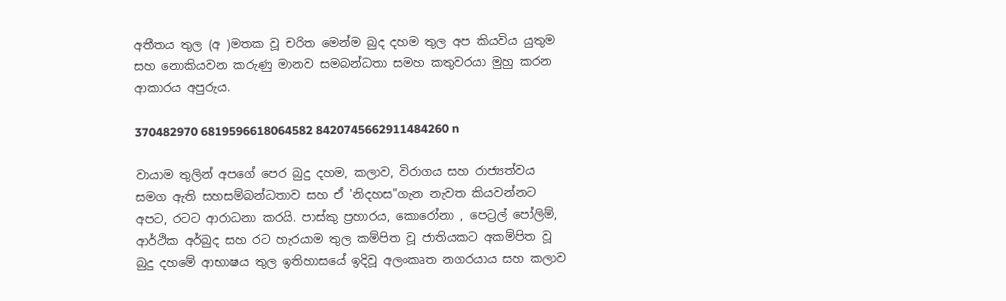අතීතය තුල (අ )මතක වූ චරිත මෙන්ම බුද දහම තුල අප කියවිය යුතුම සහ නොකියවන කරුණු මානව සමබන්ධතා සමහ කතුවරයා මුහු කරන ආකාරය අපුරුය.

370482970 6819596618064582 8420745662911484260 n

වායාම තුලින් අපගේ පෙර බුදු දහම, කලාව, විරාගය සහ රාජ්‍යත්වය සමග ඇති සහසම්බන්ධතාව සහ ඒ 'නිදහස"ගැන නැවත කියවන්නට අපට, රටට ආරාධනා කරයි. පාස්කු ප්‍රහාරය, කොරෝනා , පෙට්‍රල් පෝලිම්, ආර්ථික අර්බුද සහ රට හැරයාම තුල කම්පිත වූ ජාතියකට අකම්පිත වූ බුදු දහමේ ආභාෂය තුල ඉතිහාසයේ ඉදිවූ අලංකෘත නගරයාය සහ කලාව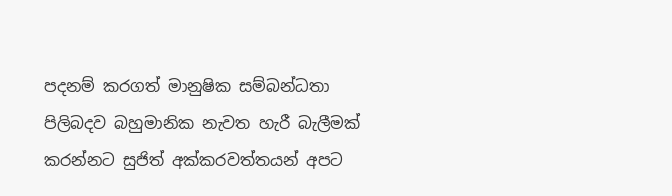පදනම් කරගත් මානුෂික සම්බන්ධතා පිලිබදව බහුමානික නැවත හැරී බැලීමක් කරන්නට සුජිත් අක්කරවත්තයන් අපට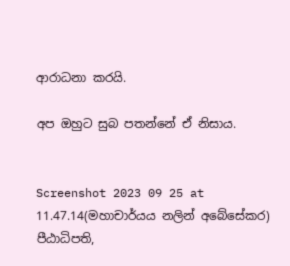ආරාධනා කරයි.

අප ඔහුට සුබ පතන්නේ ඒ නිසාය.


Screenshot 2023 09 25 at 11.47.14(මහාචාර්යය නලින් අබේසේකර)
පීඨාධිපති,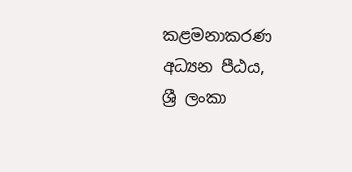කළමනාකරණ අධ්‍යන පීඨය,
ශ්‍රී ලංකා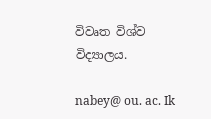විවෘත විශ්ව විද්‍යාලය.

nabey@ ou. ac. Ik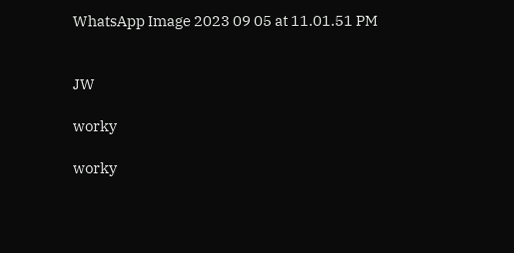WhatsApp Image 2023 09 05 at 11.01.51 PM


JW

worky

worky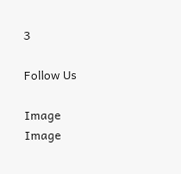3

Follow Us

Image
Image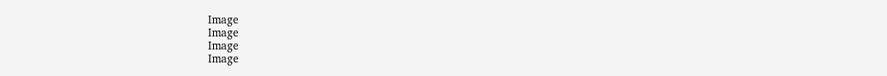Image
Image
Image
Image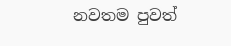නවතම පුවත්